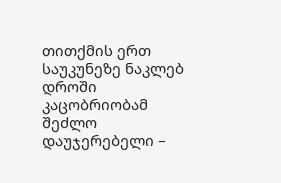თითქმის ერთ საუკუნეზე ნაკლებ დროში კაცობრიობამ შეძლო დაუჯერებელი –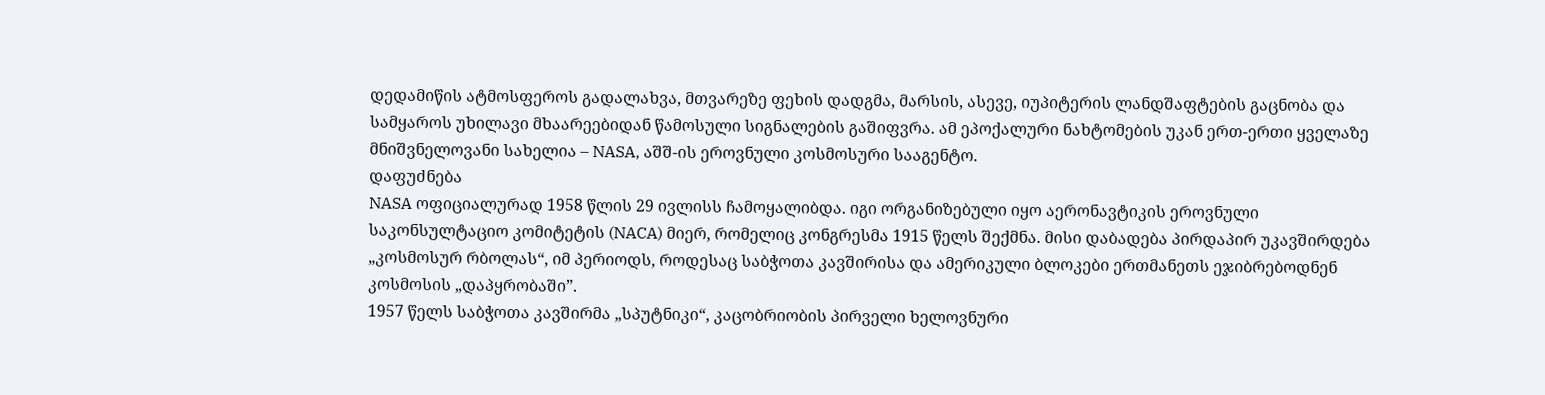დედამიწის ატმოსფეროს გადალახვა, მთვარეზე ფეხის დადგმა, მარსის, ასევე, იუპიტერის ლანდშაფტების გაცნობა და სამყაროს უხილავი მხაარეებიდან წამოსული სიგნალების გაშიფვრა. ამ ეპოქალური ნახტომების უკან ერთ-ერთი ყველაზე მნიშვნელოვანი სახელია – NASA, აშშ-ის ეროვნული კოსმოსური სააგენტო.
დაფუძნება
NASA ოფიციალურად 1958 წლის 29 ივლისს ჩამოყალიბდა. იგი ორგანიზებული იყო აერონავტიკის ეროვნული საკონსულტაციო კომიტეტის (NACA) მიერ, რომელიც კონგრესმა 1915 წელს შექმნა. მისი დაბადება პირდაპირ უკავშირდება „კოსმოსურ რბოლას“, იმ პერიოდს, როდესაც საბჭოთა კავშირისა და ამერიკული ბლოკები ერთმანეთს ეჯიბრებოდნენ კოსმოსის „დაპყრობაში”.
1957 წელს საბჭოთა კავშირმა „სპუტნიკი“, კაცობრიობის პირველი ხელოვნური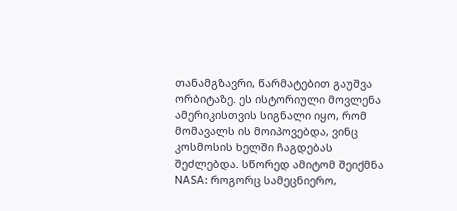თანამგზავრი, წარმატებით გაუშვა ორბიტაზე. ეს ისტორიული მოვლენა ამერიკისთვის სიგნალი იყო, რომ მომავალს ის მოიპოვებდა, ვინც კოსმოსის ხელში ჩაგდებას შეძლებდა. სწორედ ამიტომ შეიქმნა NASA: როგორც სამეცნიერო,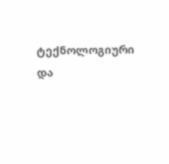ტექნოლოგიური და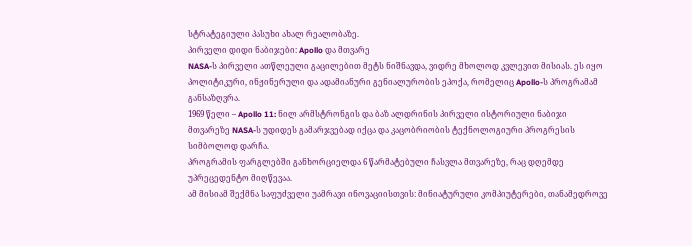სტრატეგიული პასუხი ახალ რეალობაზე.
პირველი დიდი ნაბიჯები: Apollo და მთვარე
NASA-ს პირველი ათწლეული გაცილებით მეტს ნიშნავდა, ვიდრე მხოლოდ კვლევით მისიას. ეს იყო პოლიტიკური, ინჟინერული და ადამიანური გენიალურობის ეპოქა, რომელიც Apollo-ს პროგრამამ განსაზღვრა.
1969 წელი – Apollo 11: ნილ არმსტრონგის და ბაზ ალდრინის პირველი ისტორიული ნაბიჯი მთვარეზე NASA-ს უდიდეს გამარჯვებად იქცა და კაცობრიობის ტექნოლოგიური პროგრესის სიმბოლოდ დარჩა.
პროგრამის ფარგლებში განხორციელდა 6 წარმატებული ჩასვლა მთვარეზე, რაც დღემდე უპრეცედენტო მიღწევაა.
ამ მისიამ შექმნა საფუძველი უამრავი ინოვაციისთვის: მინიატურული კომპიუტერები, თანამედროვე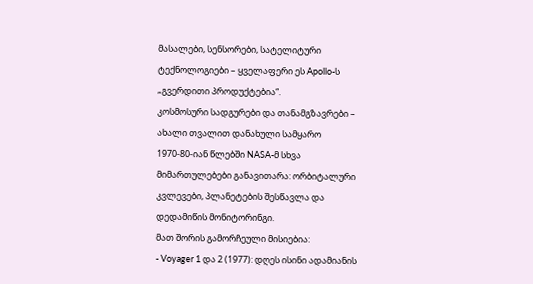მასალები, სენსორები, სატელიტური ტექნოლოგიები – ყველაფერი ეს Apollo-ს „გვერდითი პროდუქტებია“.
კოსმოსური სადგურები და თანამგზავრები – ახალი თვალით დანახული სამყარო
1970-80-იან წლებში NASA-მ სხვა მიმართულებები განავითარა: ორბიტალური კვლევები, პლანეტების შესწავლა და დედამიწის მონიტორინგი.
მათ შორის გამორჩეული მისიებია:
- Voyager 1 და 2 (1977): დღეს ისინი ადამიანის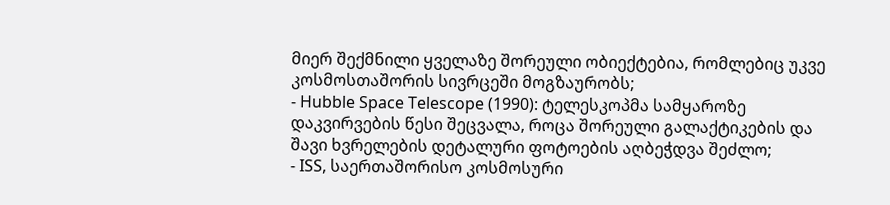მიერ შექმნილი ყველაზე შორეული ობიექტებია, რომლებიც უკვე კოსმოსთაშორის სივრცეში მოგზაურობს;
- Hubble Space Telescope (1990): ტელესკოპმა სამყაროზე დაკვირვების წესი შეცვალა, როცა შორეული გალაქტიკების და შავი ხვრელების დეტალური ფოტოების აღბეჭდვა შეძლო;
- ISS, საერთაშორისო კოსმოსური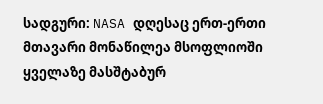სადგური: NASA დღესაც ერთ-ერთი მთავარი მონაწილეა მსოფლიოში ყველაზე მასშტაბურ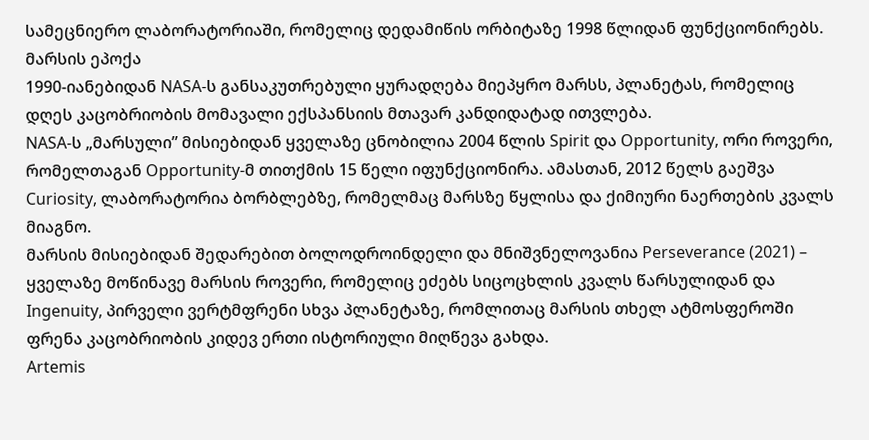სამეცნიერო ლაბორატორიაში, რომელიც დედამიწის ორბიტაზე 1998 წლიდან ფუნქციონირებს.
მარსის ეპოქა
1990-იანებიდან NASA-ს განსაკუთრებული ყურადღება მიეპყრო მარსს, პლანეტას, რომელიც დღეს კაცობრიობის მომავალი ექსპანსიის მთავარ კანდიდატად ითვლება.
NASA-ს „მარსული” მისიებიდან ყველაზე ცნობილია 2004 წლის Spirit და Opportunity, ორი როვერი, რომელთაგან Opportunity-მ თითქმის 15 წელი იფუნქციონირა. ამასთან, 2012 წელს გაეშვა Curiosity, ლაბორატორია ბორბლებზე, რომელმაც მარსზე წყლისა და ქიმიური ნაერთების კვალს მიაგნო.
მარსის მისიებიდან შედარებით ბოლოდროინდელი და მნიშვნელოვანია Perseverance (2021) – ყველაზე მოწინავე მარსის როვერი, რომელიც ეძებს სიცოცხლის კვალს წარსულიდან და Ingenuity, პირველი ვერტმფრენი სხვა პლანეტაზე, რომლითაც მარსის თხელ ატმოსფეროში ფრენა კაცობრიობის კიდევ ერთი ისტორიული მიღწევა გახდა.
Artemis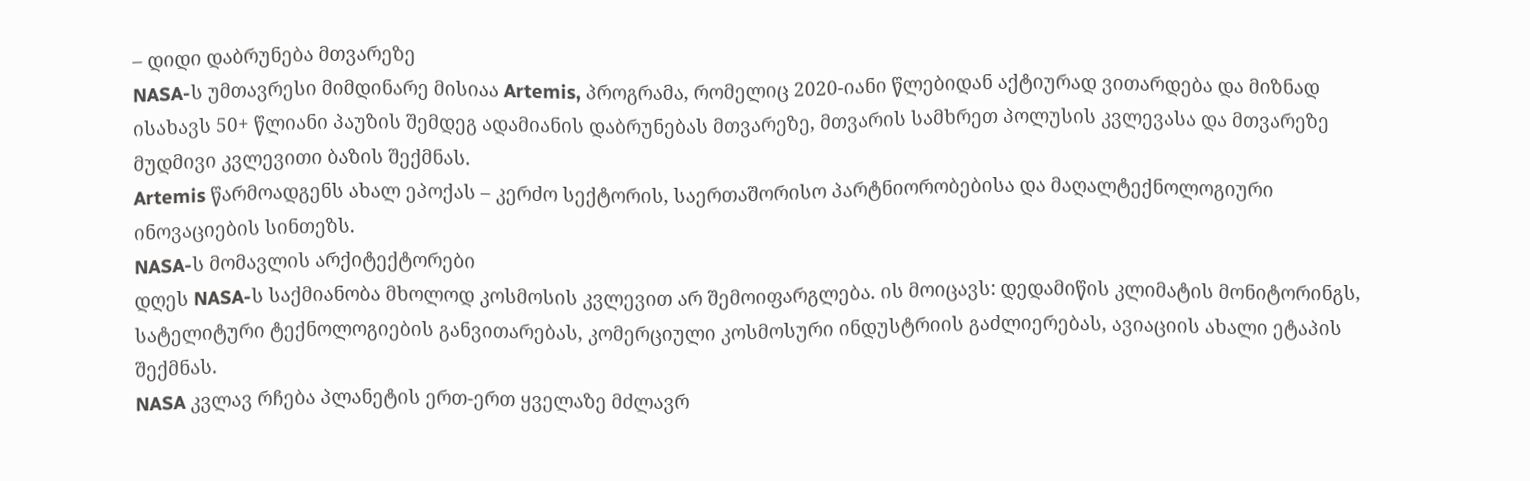– დიდი დაბრუნება მთვარეზე
NASA-ს უმთავრესი მიმდინარე მისიაა Artemis, პროგრამა, რომელიც 2020-იანი წლებიდან აქტიურად ვითარდება და მიზნად ისახავს 50+ წლიანი პაუზის შემდეგ ადამიანის დაბრუნებას მთვარეზე, მთვარის სამხრეთ პოლუსის კვლევასა და მთვარეზე მუდმივი კვლევითი ბაზის შექმნას.
Artemis წარმოადგენს ახალ ეპოქას – კერძო სექტორის, საერთაშორისო პარტნიორობებისა და მაღალტექნოლოგიური ინოვაციების სინთეზს.
NASA-ს მომავლის არქიტექტორები
დღეს NASA-ს საქმიანობა მხოლოდ კოსმოსის კვლევით არ შემოიფარგლება. ის მოიცავს: დედამიწის კლიმატის მონიტორინგს, სატელიტური ტექნოლოგიების განვითარებას, კომერციული კოსმოსური ინდუსტრიის გაძლიერებას, ავიაციის ახალი ეტაპის შექმნას.
NASA კვლავ რჩება პლანეტის ერთ-ერთ ყველაზე მძლავრ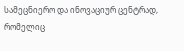სამეცნიერო და ინოვაციურ ცენტრად, რომელიც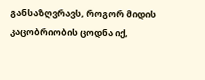განსაზღვრავს, როგორ მიდის კაცობრიობის ცოდნა იქ,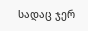სადაც ჯერ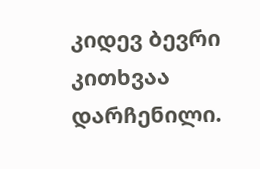კიდევ ბევრი კითხვაა დარჩენილი.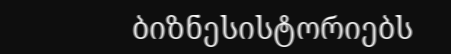ბიზნესისტორიებს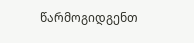წარმოგიდგენთ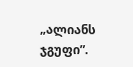„ალიანს ჯგუფი”.